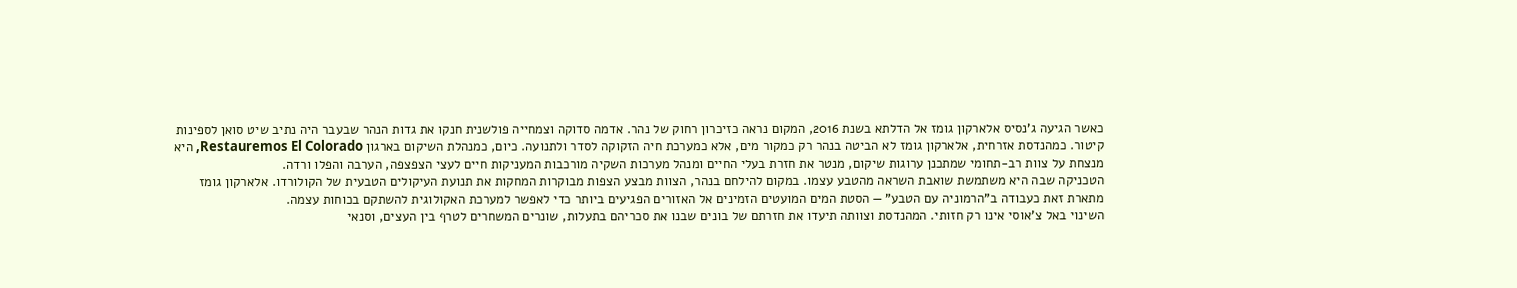כאשר הגיעה ג'נסיס אלארקון גומז אל הדלתא בשנת 2016, המקום נראה כזיכרון רחוק של נהר. אדמה סדוקה וצמחייה פולשנית חנקו את גדות הנהר שבעבר היה נתיב שיט סואן לספינות קיטור. כמהנדסת אזרחית, אלארקון גומז לא הביטה בנהר רק כמקור מים, אלא כמערכת חיה הזקוקה לסדר ולתנועה. כיום, כמנהלת השיקום בארגון Restauremos El Colorado, היא מנצחת על צוות רב-תחומי שמתכנן ערוגות שיקום, מנטר את חזרת בעלי החיים ומנהל מערכות השקיה מורכבות המעניקות חיים לעצי הצפצפה, הערבה והפלו ורדה.
הטכניקה שבה היא משתמשת שואבת השראה מהטבע עצמו. במקום להילחם בנהר, הצוות מבצע הצפות מבוקרות המחקות את תנועת העיקולים הטבעית של הקולורדו. אלארקון גומז מתארת זאת כעבודה ב"הרמוניה עם הטבע" — הסטת המים המועטים הזמינים אל האזורים הפגיעים ביותר כדי לאפשר למערכת האקולוגית להשתקם בכוחות עצמה.
השינוי באל צ'אוסי אינו רק חזותי. המהנדסת וצוותה תיעדו את חזרתם של בונים שבנו את סכריהם בתעלות, שונרים המשחרים לטרף בין העצים, וסנאי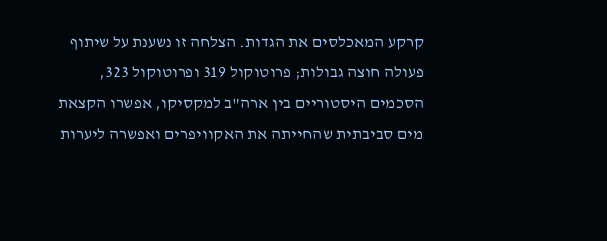קרקע המאכלסים את הגדות. הצלחה זו נשענת על שיתוף פעולה חוצה גבולות; פרוטוקול 319 ופרוטוקול 323, הסכמים היסטוריים בין ארה"ב למקסיקו, אפשרו הקצאת מים סביבתית שהחייתה את האקוויפרים ואפשרה ליערות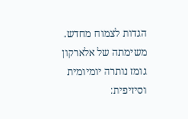הגדות לצמוח מחדש.
משימתה של אלארקון גומז נותרה יומיומית וסיזיפית: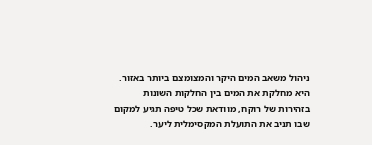ניהול משאב המים היקר והמצומצם ביותר באזור. היא מחלקת את המים בין החלקות השונות בזהירות של רוקח, מוודאת שכל טיפה תגיע למקום שבו תניב את התועלת המקסימלית ליער.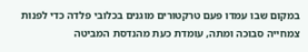במקום שבו עמדו פעם טרקטורים מוגנים בכלובי פלדה כדי לפנות צמחייה סבוכה ומתה, עומדת כעת מהנדסת המביטה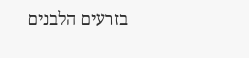בזרעים הלבנים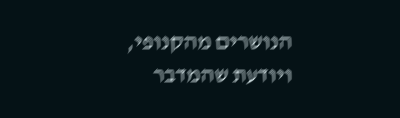הנושרים מהקנופי, ויודעת שהמדבר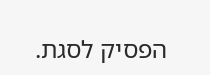הפסיק לסגת.